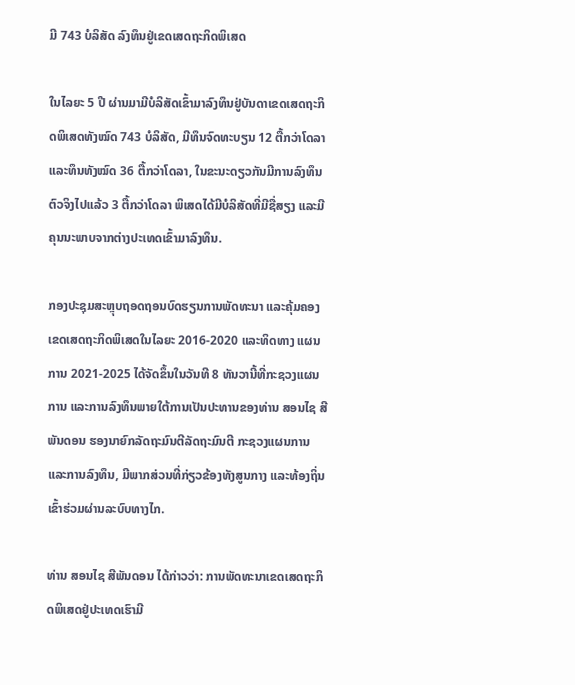ມີ 743 ບໍລິສັດ ລົງທຶນຢູ່ເຂດເສດຖະກິດພິເສດ

ໃນໄລຍະ 5 ປີ ຜ່ານມາມີບໍລິສັດເຂົ້າມາລົງທຶນຢູ່ບັນດາເຂດເສດຖະກິດພິເສດທັງໝົດ 743 ບໍລິສັດ, ມີທຶນຈົດທະບຽນ 12 ຕື້ກວ່າໂດລາ ແລະທຶນທັງໝົດ 36 ຕື້ກວ່າໂດລາ, ໃນຂະນະດຽວກັນມີການລົງທຶນຕົວຈິງໄປແລ້ວ 3 ຕື້ກວ່າໂດລາ ພິເສດໄດ້ມີບໍລິສັດທີ່ມີຊື່ສຽງ ແລະມີຄຸນນະພາບຈາກຕ່າງປະເທດເຂົ້າມາລົງທຶນ.

ກອງປະຊຸມສະຫຼຸບຖອດຖອນບົດຮຽນການພັດທະນາ ແລະຄຸ້ມຄອງເຂດເສດຖະກິດພິເສດໃນໄລຍະ 2016-2020 ແລະທິດທາງ ແຜນການ 2021-2025 ໄດ້ຈັດຂຶ້ນໃນວັນທີ 8 ທັນວານີ້ທີ່ກະຊວງແຜນການ ແລະການລົງທຶນພາຍໃຕ້ການເປັນປະທານຂອງທ່ານ ສອນໄຊ ສີພັນດອນ ຮອງນາຍົກລັດຖະມົນຕີລັດຖະມົນຕີ ກະຊວງແຜນການ ແລະການລົງທຶນ, ມີພາກສ່ວນທີ່ກ່ຽວຂ້ອງທັງສູນກາງ ແລະທ້ອງຖິ່ນເຂົ້າຮ່ວມຜ່ານລະບົບທາງໄກ.

ທ່ານ ສອນໄຊ ສີພັນດອນ ໄດ້ກ່າວວ່າ: ການພັດທະນາເຂດເສດຖະກິດພິເສດຢູ່ປະເທດເຮົາມີ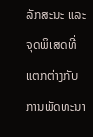ລັກສະນະ ແລະຈຸດພິເສດທີ່ແຕກຕ່າງກັບການພັດທະນາ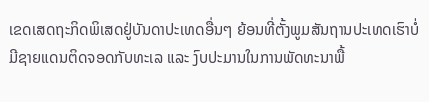ເຂດເສດຖະກິດພິເສດຢູ່ບັນດາປະເທດອື່ນໆ ຍ້ອນທີ່ຕັ້ງພູມສັນຖານປະເທດເຮົາບໍ່ມີຊາຍແດນຕິດຈອດກັບທະເລ ແລະ ງົບປະມານໃນການພັດທະນາພື້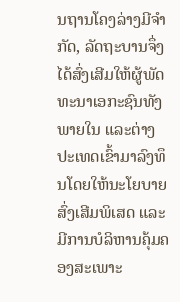ນຖານໂຄງລ່າງມີຈຳກັດ, ລັດຖະບານຈຶ່ງໄດ້ສົ່ງເສີມໃຫ້ຜູ້ພັດທະນາເອກະຊົນທັງພາຍໃນ ແລະຕ່າງປະເທດເຂົ້າມາລົງທຶນໂດຍໃຫ້ນະໂຍບາຍສົ່ງເສີມພິເສດ ແລະມີການບໍລິຫານຄຸ້ມຄອງສະເພາະ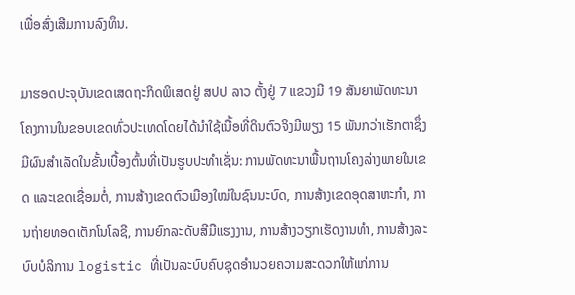ເພື່ອສົ່ງເສີມການລົງທຶນ.

ມາຮອດປະຈຸບັນເຂດເສດຖະກິດພິເສດຢູ່ ສປປ ລາວ ຕັ້ງຢູ່ 7 ແຂວງມີ 19 ສັນຍາພັດທະນາໂຄງການໃນຂອບເຂດທົ່ວປະເທດໂດຍໄດ້ນໍາໃຊ້ເນື້ອທີ່ດິນຕົວຈິງມີພຽງ 15 ພັນກວ່າເຮັກຕາຊຶ່ງມີຜົນສຳເລັດໃນຂັ້ນເບື້ອງຕົ້ນທີ່ເປັນຮູບປະທໍາເຊັ່ນ: ການພັດທະນາພື້ນຖານໂຄງລ່າງພາຍໃນເຂດ ແລະເຂດເຊື່ອມຕໍ່, ການສ້າງເຂດຕົວເມືອງໃໝ່ໃນຊົນນະບົດ, ການສ້າງເຂດອຸດສາຫະກຳ, ການຖ່າຍທອດເຕັກໂນໂລຊີ, ການຍົກລະດັບສີມືແຮງງານ, ການສ້າງວຽກເຮັດງານທໍາ, ການສ້າງລະບົບບໍລິການ logistic ທີ່ເປັນລະບົບຄົບຊຸດອໍານວຍຄວາມສະດວກໃຫ້ແກ່ການ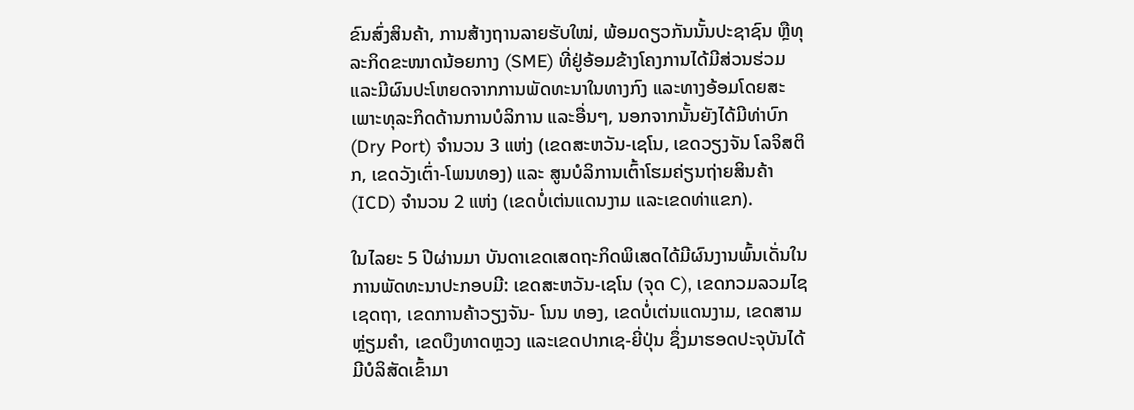ຂົນສົ່ງສິນຄ້າ, ການສ້າງຖານລາຍຮັບໃໝ່, ພ້ອມດຽວກັນນັ້ນປະຊາຊົນ ຫຼືທຸລະກິດຂະໜາດນ້ອຍກາງ (SME) ທີ່ຢູ່ອ້ອມຂ້າງໂຄງການໄດ້ມີສ່ວນຮ່ວມ ແລະມີຜົນປະໂຫຍດຈາກການພັດທະນາໃນທາງກົງ ແລະທາງອ້ອມໂດຍສະເພາະທຸລະກິດດ້ານການບໍລິການ ແລະອື່ນໆ, ນອກຈາກນັ້ນຍັງໄດ້ມີທ່າບົກ (Dry Port) ຈໍານວນ 3 ແຫ່ງ (ເຂດສະຫວັນ-ເຊໂນ, ເຂດວຽງຈັນ ໂລຈິສຕິກ, ເຂດວັງເຕົ່າ-ໂພນທອງ) ແລະ ສູນບໍລິການເຕົ້າໂຮມຄ່ຽນຖ່າຍສິນຄ້າ (ICD) ຈໍານວນ 2 ແຫ່ງ (ເຂດບໍ່ເຕ່ນແດນງາມ ແລະເຂດທ່າແຂກ).

ໃນໄລຍະ 5 ປີຜ່ານມາ ບັນດາເຂດເສດຖະກິດພິເສດໄດ້ມີຜົນງານພົ້ນເດັ່ນໃນການພັດທະນາປະກອບມີ: ເຂດສະຫວັນ-ເຊໂນ (ຈຸດ C), ເຂດກວມລວມໄຊເຊດຖາ, ເຂດການຄ້າວຽງຈັນ- ໂນນ ທອງ, ເຂດບໍ່ເຕ່ນແດນງາມ, ເຂດສາມຫຼ່ຽມຄໍາ, ເຂດບຶງທາດຫຼວງ ແລະເຂດປາກເຊ-ຍີ່ປຸ່ນ ຊຶ່ງມາຮອດປະຈຸບັນໄດ້ມີບໍລິສັດເຂົ້າມາ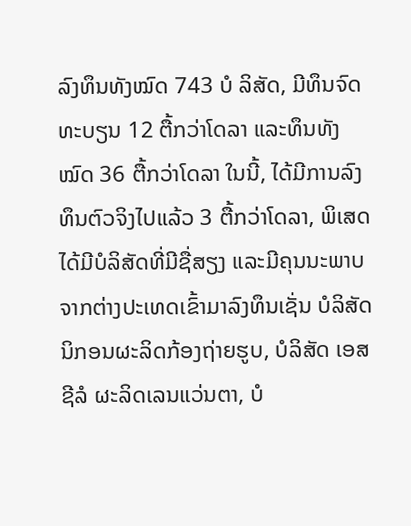ລົງທຶນທັງໝົດ 743 ບໍ ລິສັດ, ມີທຶນຈົດທະບຽນ 12 ຕື້ກວ່າໂດລາ ແລະທຶນທັງໝົດ 36 ຕື້ກວ່າໂດລາ ໃນນີ້, ໄດ້ມີການລົງທຶນຕົວຈິງໄປແລ້ວ 3 ຕື້ກວ່າໂດລາ, ພິເສດໄດ້ມີບໍລິສັດທີ່ມີຊື່ສຽງ ແລະມີຄຸນນະພາບຈາກຕ່າງປະເທດເຂົ້າມາລົງທຶນເຊັ່ນ ບໍລິສັດ ນິກອນຜະລິດກ້ອງຖ່າຍຮູບ, ບໍລິສັດ ເອສຊີລໍ ຜະລິດເລນແວ່ນຕາ, ບໍ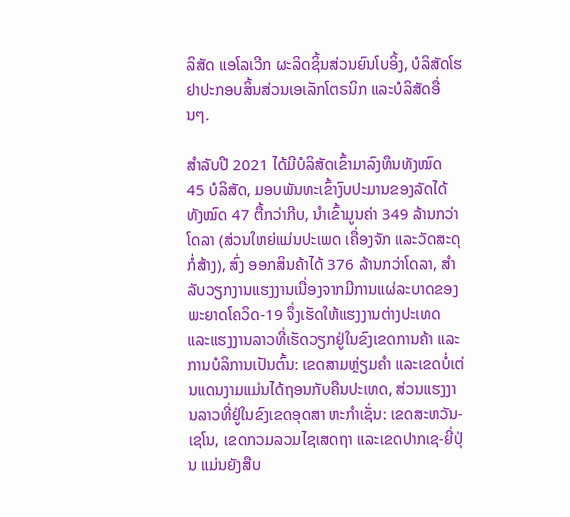ລິສັດ ແອໂລເວີກ ຜະລິດຊິ້ນສ່ວນຍົນໂບອິ້ງ, ບໍລິສັດໂຮຢາປະກອບສິ້ນສ່ວນເອເລັກໂຕຣນິກ ແລະບໍລິສັດອື່ນໆ.

ສຳລັບປີ 2021 ໄດ້ມີບໍລິສັດເຂົ້າມາລົງທຶນທັງໝົດ 45 ບໍລິສັດ, ມອບພັນທະເຂົ້າງົບປະມານຂອງລັດໄດ້ທັງໝົດ 47 ຕື້ກວ່າກີບ, ນໍາເຂົ້າມູນຄ່າ 349 ລ້ານກວ່າໂດລາ (ສ່ວນໃຫຍ່ແມ່ນປະເພດ ເຄື່ອງຈັກ ແລະວັດສະດຸກໍ່ສ້າງ), ສົ່ງ ອອກສິນຄ້າໄດ້ 376 ລ້ານກວ່າໂດລາ, ສໍາລັບວຽກງານແຮງງານເນື່ອງຈາກມີການແຜ່ລະບາດຂອງພະຍາດໂຄວິດ-19 ຈຶ່ງເຮັດໃຫ້ແຮງງານຕ່າງປະເທດ ແລະແຮງງານລາວທີ່ເຮັດວຽກຢູ່ໃນຂົງເຂດການຄ້າ ແລະການບໍລິການເປັນຕົ້ນ: ເຂດສາມຫຼ່ຽມຄໍາ ແລະເຂດບໍ່ເຕ່ນແດນງາມແມ່ນໄດ້ຖອນກັບຄືນປະເທດ, ສ່ວນແຮງງານລາວທີ່ຢູ່ໃນຂົງເຂດອຸດສາ ຫະກໍາເຊັ່ນ: ເຂດສະຫວັນ-ເຊໂນ, ເຂດກວມລວມໄຊເສດຖາ ແລະເຂດປາກເຊ-ຍີ່ປຸ່ນ ແມ່ນຍັງສືບ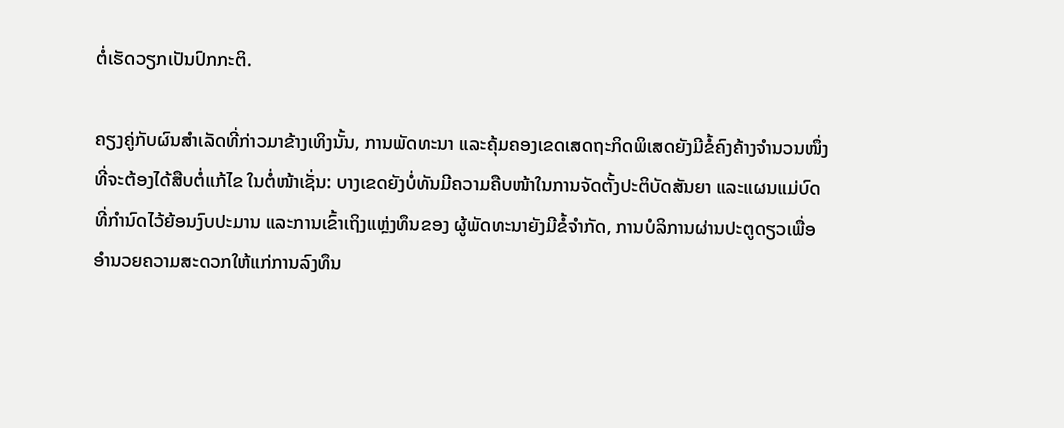ຕໍ່ເຮັດວຽກເປັນປົກກະຕິ.

ຄຽງຄູ່ກັບຜົນສຳເລັດທີ່ກ່າວມາຂ້າງເທິງນັ້ນ, ການພັດທະນາ ແລະຄຸ້ມຄອງເຂດເສດຖະກິດພິເສດຍັງມີຂໍ້ຄົງຄ້າງຈຳນວນໜຶ່ງທີ່ຈະຕ້ອງໄດ້ສືບຕໍ່ແກ້ໄຂ ໃນຕໍ່ໜ້າເຊັ່ນ: ບາງເຂດຍັງບໍ່ທັນມີຄວາມຄືບໜ້າໃນການຈັດຕັ້ງປະຕິບັດສັນຍາ ແລະແຜນແມ່ບົດທີ່ກຳນົດໄວ້ຍ້ອນງົບປະມານ ແລະການເຂົ້າເຖິງແຫຼ່ງທຶນຂອງ ຜູ້ພັດທະນາຍັງມີຂໍ້ຈຳກັດ, ການບໍລິການຜ່ານປະຕູດຽວເພື່ອອຳນວຍຄວາມສະດວກໃຫ້ແກ່ການລົງທຶນ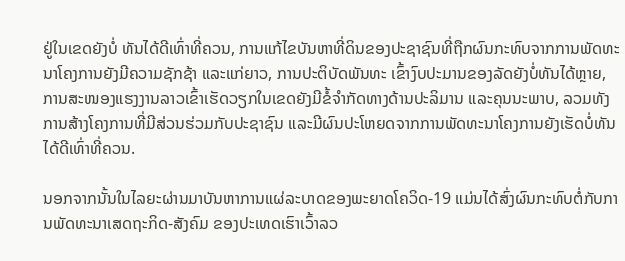ຢູ່ໃນເຂດຍັງບໍ່ ທັນໄດ້ດີເທົ່າທີ່ຄວນ, ການແກ້ໄຂບັນຫາທີ່ດິນຂອງປະຊາຊົນທີ່ຖືກຜົນກະທົບຈາກການພັດທະນາໂຄງການຍັງມີຄວາມຊັກຊ້າ ແລະແກ່ຍາວ, ການປະຕິບັດພັນທະ ເຂົ້າງົບປະມານຂອງລັດຍັງບໍ່ທັນໄດ້ຫຼາຍ, ການສະໜອງແຮງງານລາວເຂົ້າເຮັດວຽກໃນເຂດຍັງມີຂໍ້ຈຳກັດທາງດ້ານປະລິມານ ແລະຄຸນນະພາບ, ລວມທັງການສ້າງໂຄງການທີ່ມີສ່ວນຮ່ວມກັບປະຊາຊົນ ແລະມີຜົນປະໂຫຍດຈາກການພັດທະນາໂຄງການຍັງເຮັດບໍ່ທັນໄດ້ດີເທົ່າທີ່ຄວນ.

ນອກຈາກນັ້ນໃນໄລຍະຜ່ານມາບັນຫາການແຜ່ລະບາດຂອງພະຍາດໂຄວິດ-19 ແມ່ນໄດ້ສົ່ງຜົນກະທົບຕໍ່ກັບການພັດທະນາເສດຖະກິດ-ສັງຄົມ ຂອງປະເທດເຮົາເວົ້າລວ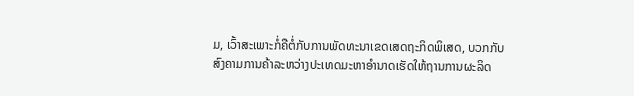ມ, ເວົ້າສະເພາະກໍ່ຄືຕໍ່ກັບການພັດທະນາເຂດເສດຖະກິດພິເສດ, ບວກກັບສົງຄາມການຄ້າລະຫວ່າງປະເທດມະຫາອຳນາດເຮັດໃຫ້ຖານການຜະລິດ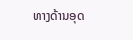ທາງດ້ານອຸດ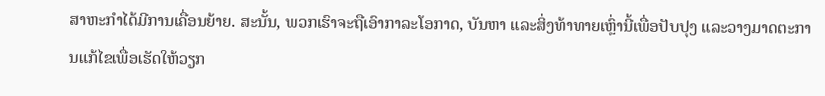ສາຫະກຳໄດ້ມີການເຄື່ອນຍ້າຍ. ສະນັ້ນ, ພວກເຮົາຈະຖືເອົາກາລະໂອກາດ, ບັນຫາ ແລະສິ່ງທ້າທາຍເຫຼົ່ານີ້ເພື່ອປັບປຸງ ແລະວາງມາດຕະການແກ້ໄຂເພື່ອເຮັດໃຫ້ວຽກ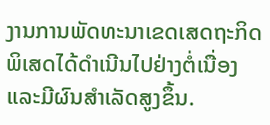ງານການພັດທະນາເຂດເສດຖະກິດພິເສດໄດ້ດຳເນີນໄປຢ່າງຕໍ່ເນື່ອງ ແລະມີຜົນສໍາເລັດສູງຂຶ້ນ.